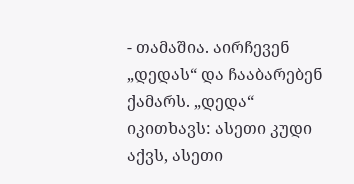- თამაშია. აირჩევენ „დედას“ და ჩააბარებენ ქამარს. „დედა“ იკითხავს: ასეთი კუდი აქვს, ასეთი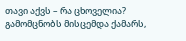თავი აქვს – რა ცხოველია? გამომცნობს მისცემდა ქამარს,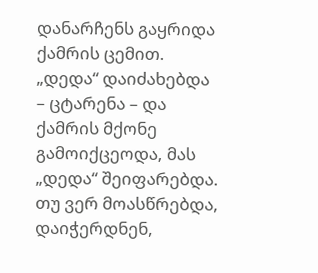დანარჩენს გაყრიდა ქამრის ცემით. „დედა“ დაიძახებდა – ცტარენა – და ქამრის მქონე გამოიქცეოდა, მას „დედა“ შეიფარებდა. თუ ვერ მოასწრებდა, დაიჭერდნენ,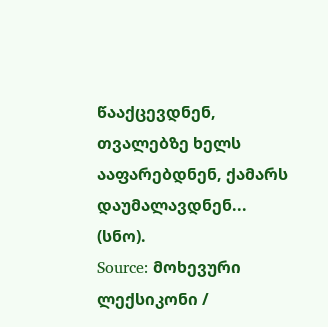წააქცევდნენ, თვალებზე ხელს ააფარებდნენ, ქამარს დაუმალავდნენ... (სნო).
Source: მოხევური ლექსიკონი /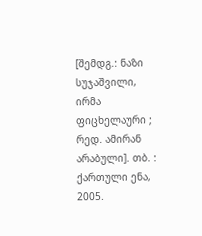[შემდგ.: ნაზი სუჯაშვილი, ირმა ფიცხელაური ; რედ. ამირან არაბული]. თბ. : ქართული ენა, 2005.